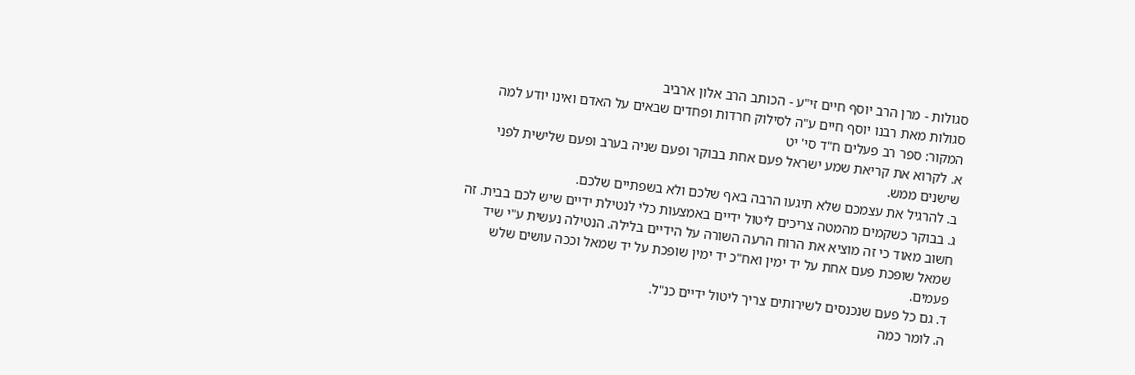סגולות - מרן הרב יוסף חיים זי"ע - הכותב הרב אלון ארביב
סגולות מאת רבנו יוסף חיים ע"ה לסילוק חרדות ופחדים שבאים על האדם ואינו יודע למה
המקור: ספר רב פעלים ח"ד סי' יט
א. לקרוא את קריאת שמע ישראל פעם אחת בבוקר ופעם שניה בערב ופעם שלישית לפני שישנים ממש.
ב. להרגיל את עצמכם שלא תיגעו הרבה באף שלכם ולא בשפתיים שלכם.
ג. בבוקר כשקמים מהמטה צריכים ליטול ידיים באמצעות כלי לנטילת ידיים שיש לכם בבית. זה חשוב מאוד כי זה מוציא את הרוח הרעה השורה על הידיים בלילה. הנטילה נעשית ע"י שיד שמאל שופכת פעם אחת על יד ימין ואח"כ יד ימין שופכת על יד שמאל וככה עושים שלש פעמים.
ד. גם כל פעם שנכנסים לשירותים צריך ליטול ידיים כנ"ל.
ה. לומר כמה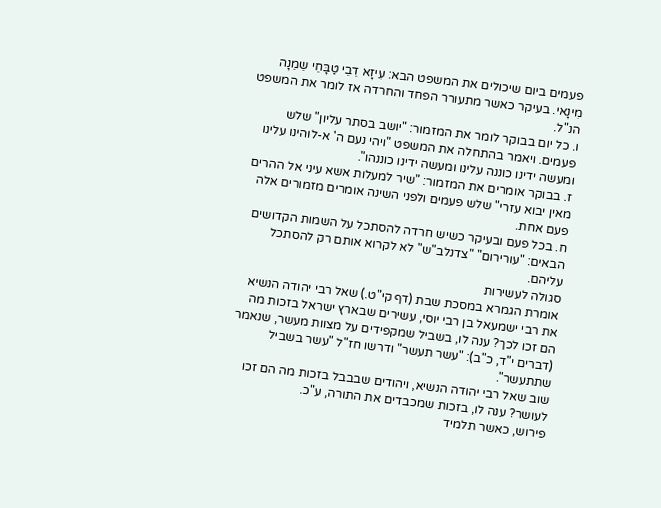פעמים ביום שיכולים את המשפט הבא: עִיזָא דֵבֵי טַבָּחֵי שֵמֵנָה מִינָאי. בעיקר כאשר מתעורר הפחד והחרדה אז לומר את המשפט הנ"ל.
ו. כל יום בבוקר לומר את המזמור: "יושב בסתר עליון" שלש פעמים. ויאמר בהתחלה את המשפט "ויהי נעם ה' א-לוהינו עלינו ומעשה ידינו כוננה עלינו ומעשה ידינו כוננהו".
ז. בבוקר אומרים את המזמור: "שיר למעלות אשא עיני אל ההרים מאין יבוא עזרי" שלש פעמים ולפני השינה אומרים מזמורים אלה פעם אחת.
ח. בכל פעם ובעיקר כשיש חרדה להסתכל על השמות הקדושים הבאים: "עורירום" "צדנלב"ש" לא לקרוא אותם רק להסתכל עליהם.
סגולה לעשירות
אומרת הגמרא במסכת שבת (דף קי"ט.) שאל רבי יהודה הנשיא את רבי ישמעאל בן רבי יוסי, עשירים שבארץ ישראל בזכות מה הם זכו לכך? ענה לו, בשביל שמקפידים על מצוות מעשר, שנאמר (דברים י"ד, כ"ב): "עשר תעשר" ודרשו חז"ל "עשר בשביל שתתעשר".
שוב שאל רבי יהודה הנשיא, ויהודים שבבבל בזכות מה הם זכו לעושר? ענה לו, בזכות שמכבדים את התורה, ע"כ.
פירוש, כאשר תלמיד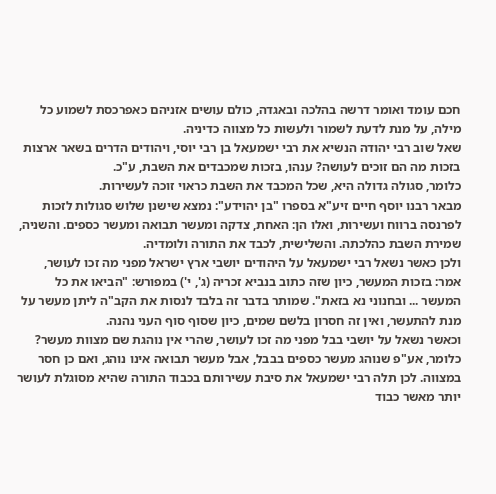חכם עומד ואומר דרשה בהלכה ובאגדה, כולם עושים אזניהם כאפרכסת לשמוע כל מילה, על מנת לדעת לשמור ולעשות כל מצווה כדיניה.
שאל שוב רבי יהודה הנשיא את רבי ישמעאל בן רבי יוסי, ויהודים הדרים בשאר ארצות בזכות מה הם זוכים לעושה? ענהו, בזכות שמכבדים את השבת, ע"כ.
כלומר, סגולה גדולה היא, שכל המכבד את השבת כראוי זוכה לעשירות.
מבאר רבנו יוסף חיים זיע"א בספרו "בן יהוידע": נמצא שישנן שלוש סגולות לזכות לפרנסה ברווח ועשירות, ואלו הן: האחת, צדקה ומעשר תבואה ומעשר כספים. והשניה, שמירת השבת כהלכתה. והשלישית, לכבד את התורה ולומדיה.
ולכן כאשר נשאל רבי ישמעאל על היהודים יושבי ארץ ישראל מפני מה זכו לעושר, אמר: בזכות המעשר, כיון שזה כתוב בנביא זכריה (ג', י') במפורש: "הביאו את כל המעשר ... ובחנוני נא בזאת". שמותר בדבר זה בלבד לנסות את הקב"ה ליתן מעשר על מנת להתעשר, ואין זה חסרון בלשם שמים, כיון שסוף סוף העני נהנה.
וכאשר נשאל על יושבי בבל מפני מה זכו לעושר, שהרי אין נוהגת שם מצוות מעשר? כלומר, אע"פ שנוהג מעשר כספים בבבל, אבל מעשר תבואה אינו נוהג, ואם כן חסר במצווה. לכן תלה רבי ישמעאל את סיבת עשירותם בכבוד התורה שהיא מסוגלת לעושר יותר מאשר כבוד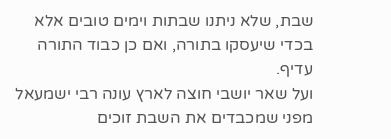שבת, שלא ניתנו שבתות וימים טובים אלא בכדי שיעסקו בתורה, ואם כן כבוד התורה עדיף.
ועל שאר יושבי חוצה לארץ עונה רבי ישמעאל מפני שמכבדים את השבת זוכים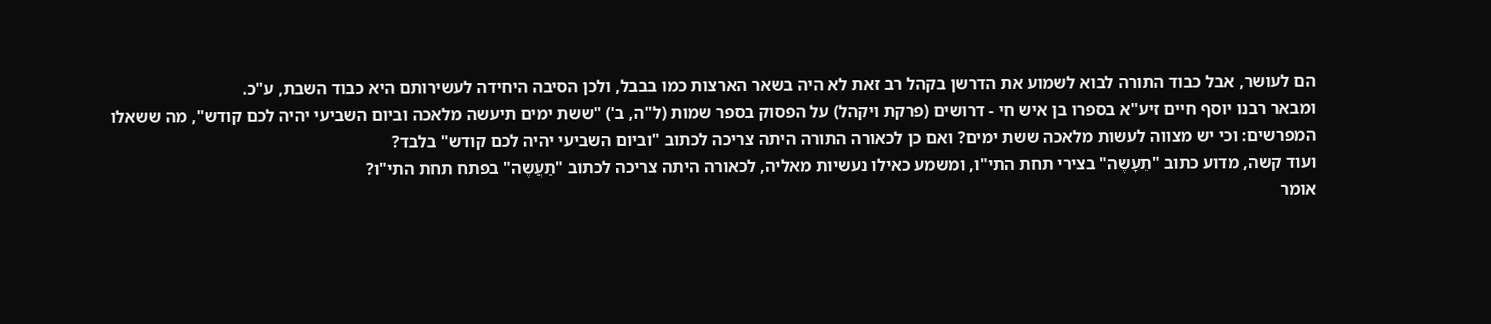הם לעושר, אבל כבוד התורה לבוא לשמוע את הדרשן בקהל רב זאת לא היה בשאר הארצות כמו בבבל, ולכן הסיבה היחידה לעשירותם היא כבוד השבת, ע"כ.
ומבאר רבנו יוסף חיים זיע"א בספרו בן איש חי - דרושים (פרקת ויקהל) על הפסוק בספר שמות (ל"ה, ב') "ששת ימים תיעשה מלאכה וביום השביעי יהיה לכם קודש", מה ששאלו המפרשים: וכי יש מצווה לעשות מלאכה ששת ימים? ואם כן לכאורה התורה היתה צריכה לכתוב "וביום השביעי יהיה לכם קודש" בלבד?
ועוד קשה, מדוע כתוב "תֵעָשֶה" בצירי תחת התי"ו, ומשמע כאילו נעשיות מאליה, לכאורה היתה צריכה לכתוב "תַעֲשֶה" בפתח תחת התי"ו?
אומר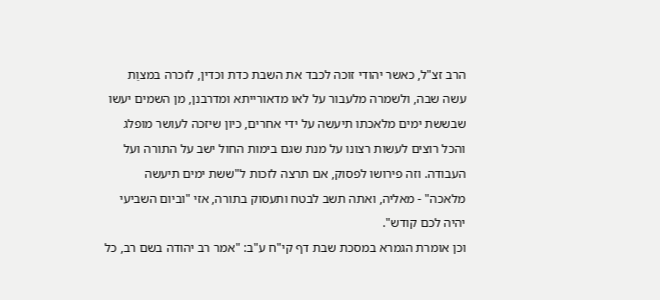הרב זצ"ל, כאשר יהודי זוכה לכבד את השבת כדת וכדין, לזכרה במצוַת עשה שבה, ולשמרה מלעבור על לאו מדאורייתא ומדרבנן, מן השמים יעשו שבששת ימים מלאכתו תיעשה על ידי אחרים, כיון שיזכה לעושר מופלג והכל רוצים לעשות רצונו על מנת שגם בימות החול ישב על התורה ועל העבודה. וזה פירושו לפסוק, אם תרצה לזכות ל"ששת ימים תיעשה מלאכה" - מאליה, ואתה תשב לבטח ותעסוק בתורה, אזי "וביום השביעי יהיה לכם קודש".
וכן אומרת הגמרא במסכת שבת דף קי"ח ע"ב: "אמר רב יהודה בשם רב, כל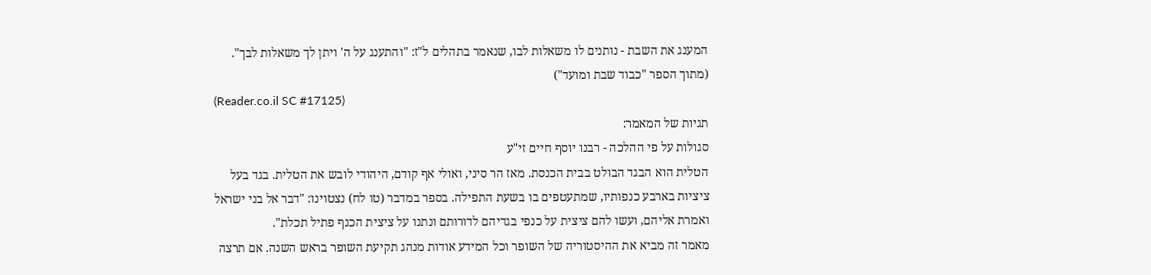המענג את השבת - נותנים לו משאלות לבו, שנאמר בתהלים ל"ז: "והתענג על ה' ויתן לך משאלות לבך".
(מתוך הספר "כבוד שבת ומועד")
(Reader.co.il SC #17125)
תגיות של המאמר:
סגולות על פי ההלכה - רבנו יוסף חיים זי"ע
הטלית הוא הבגד הבולט בבית הכנסת. מאז הר סיני, ואולי אף קודם, היהודי לובש את הטלית. בגד בעל ציציות בארבע כנפותיו, שמתעטפים בו בשעת התפילה. בספר במדבר (טו לח) נצטוינו: "דבר אל בני ישראל ואמרת אליהם, ועשו להם ציצית על כנפי בגדיהם לדורותם ונתנו על ציצית הכנף פתיל תכלת".
מאמר זה מביא את ההיסטוריה של השופר וכל המידע אודות מנהג תקיעת השופר בראש השנה. אם תרצה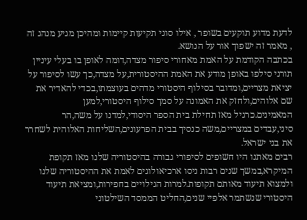לדעת מדוע תוקעים בשופר , אילו סוגי תקיעות קיימות ומהיכן מגיע מנהג זה , מאמר זה ישפוך אור על הנושא.
בכתבה הקודמת על האמת מאחורי סיפור מצדה,דומה לאופן בו בעלי עיניין תורני סילפו באופן מודע את האמת ההיסטורית,על מצדה,כך עשו לסיפור על יציאת מצריים,ומדובר בסילוף היסטורי מדהים בעוצמתו,בכדי להאדיר את שם אלוהים,ולחזק את האמונה על סמך סילוף היסטורי,למען המאמינים.כרגיל מאז תחילת בית הספר היסודי,למדנו על משה,הר סיני,עבדים במצריים,משה כנסיך בבית הפרעונים,השליחות האלוהית לשחרר את בני ישראל.
רבים מאתנו היו חשופים לסיפורי גבורה בהיסטוריה שלנו מאז תקופת המיקרא,במשך שנים רבות ניסו ארכיאולוגים לאמת את ההיסטוריה שלנו ולמצוא תיעוד מאותם תקופות.למרות הגילויים בחפירות,ומציאת תיעוד היסטורי שנשתמר אלפיי שנים,החליט הממסד השילטוני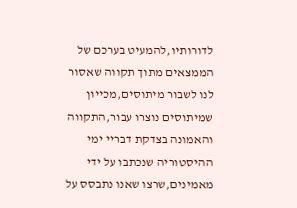לדורותיו,להמעיט בערכם של הממצאים מתוך תקווה שאסור לנו לשבור מיתוסים,מכייון שמיתוסים נוצרו עבור,התקווה והאמונה בצדקת דבריי ימי ההיסטוריה שנכתבו על ידי מאמינים,שרצו שאנו נתבסס על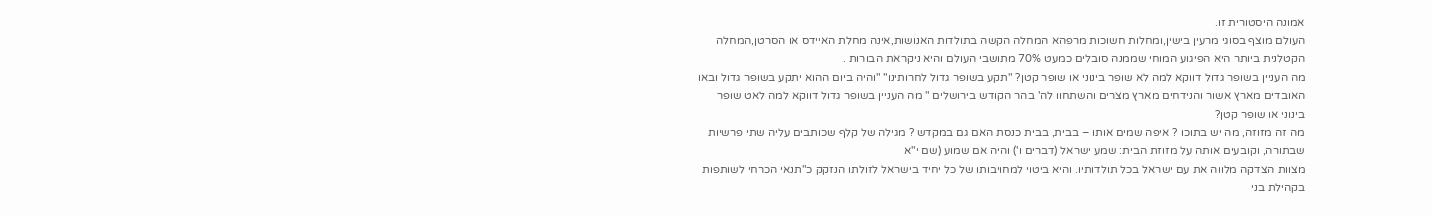אמונה היסטורית זו.
העולם מוצף בסוגי מרעין בישין,ומחלות חשוכות מרפהא המחלה הקשה בתולדות האנושות,אינה מחלת האיידס או הסרטן,המחלה הקטלנית ביותר היא הפיגוע המוחי שממנה סובלים כמעט 70% מתושבי העולם והיא ניקראת הבורות .
מה העניין בשופר גדול דווקא למה לא שופר בינוני או שופר קטן? "תקע בשופר גדול לחרותינו" "והיה ביום ההוא יתקע בשופר גדול ובאו האובדים מארץ אשור והנידחים מארץ מצרים והשתחוו לה' בהר הקודש בירושלים " מה העניין בשופר גדול דווקא למה לאט שופר בינוני או שופר קטן?
מה זה מזוזה, מה יש בתוכו ? איפה שמים אותו – בבית, בבית כנסת האם גם במקדש ? מגילה של קלף שכותבים עליה שתי פרשיות שבתורה, וקובעים אותה על מזוזת הבית: שמע ישראל (דברים ו') והיה אם שמוע (שם י"א
מצוות הצדקה מלווה את עם ישראל בכל תולדותיו. והיא ביטוי למחויבותו של כל יחיד בישראל לזולתו הנזקק כ"תנאי הכרחי לשותפות בקהילת בני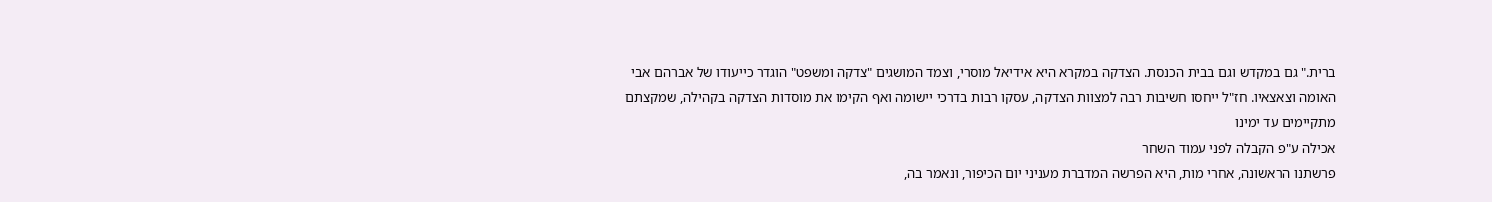ברית." גם במקדש וגם בבית הכנסת. הצדקה במקרא היא אידיאל מוסרי, וצמד המושגים "צדקה ומשפט" הוגדר כייעודו של אברהם אבי האומה וצאצאיו. חז"ל ייחסו חשיבות רבה למצוות הצדקה, עסקו רבות בדרכי יישומה ואף הקימו את מוסדות הצדקה בקהילה, שמקצתם מתקיימים עד ימינו
אכילה ע"פ הקבלה לפני עמוד השחר
פרשתנו הראשונה, אחרי מות, היא הפרשה המדברת מעניני יום הכיפור, ונאמר בה,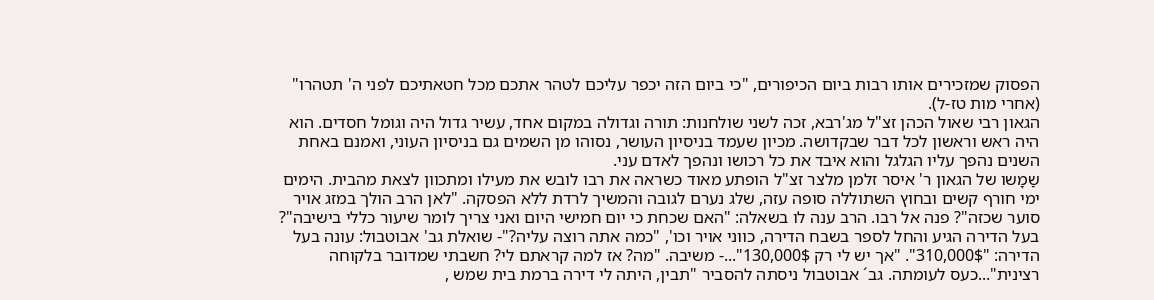הפסוק שמזכירים אותו רבות ביום הכיפורים, "כי ביום הזה יכפר עליכם לטהר אתכם מכל חטאתיכם לפני ה' תטהרו" (אחרי מות טז-ל).
הגאון רבי שאול הכהן זצ"ל מג'רבא, זכה לשני שולחנות: תורה וגדולה במקום אחד, עשיר גדול היה וגומל חסדים. הוא היה ראש וראשון לכל דבר שבקדושה. מכיון שעמד בניסיון העושר, נסוהו מן השמים גם בניסיון העוני, ואמנם באחת השנים נהפך עליו הגלגל והוא איבד את כל רכושו ונהפך לאדם עני.
שַמָשו של הגאון ר' איסר זלמן מלצר זצ"ל הופתע מאוד כשראה את רבו לובש את מעילו ומתכוון לצאת מהבית. הימים ימי חורף קשים ובחוץ השתוללה סופה עזה, שלג נערם לגובה והמשיך לרדת ללא הפסקה. "לאן הרב הולך במזג אויר סוער שכזה"? פנה אל רבו. הרב ענה לו בשאלה: "האם שכחת כי יום חמישי היום ואני צריך לומר שיעור כללי בישיבה"?
בעל הדירה הגיע והחל לספר בשבח הדירה, כווני אויר וכו', "כמה אתה רוצה עליה?"- שואלת גב' אבוטבול: עונה בעל הדירה: "310,000$". "אך יש לי רק 130,000$"...- משיבה. "מה? אז למה קראתם לי? חשבתי שמדובר בלקוחה רצינית"...כעס לעומתה. גב´ אבוטבול ניסתה להסביר "תבין, היתה לי דירה ברמת בית שמש ,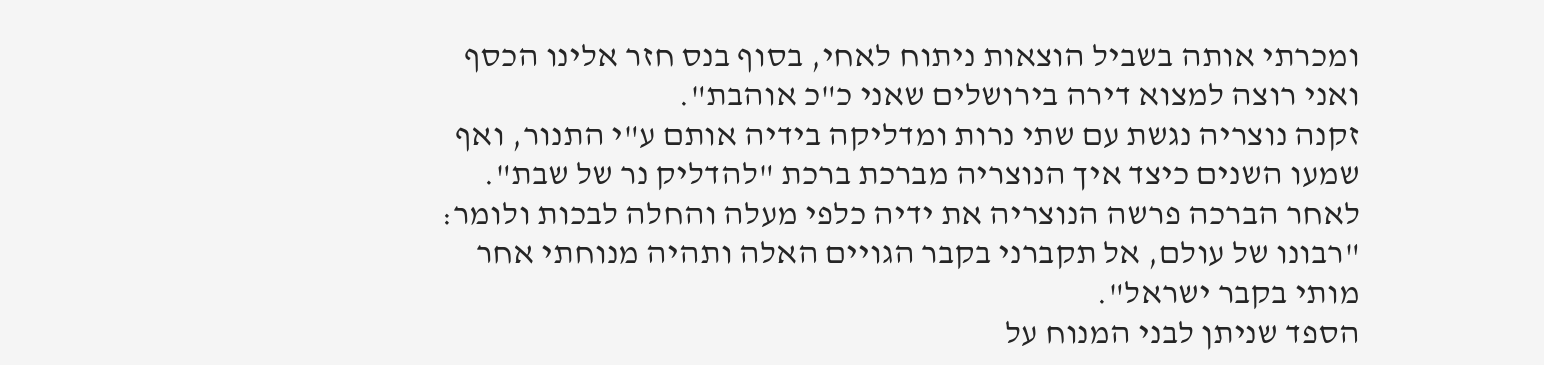ומכרתי אותה בשביל הוצאות ניתוח לאחי, בסוף בנס חזר אלינו הכסף ואני רוצה למצוא דירה בירושלים שאני כ"כ אוהבת".
זקנה נוצריה נגשת עם שתי נרות ומדליקה בידיה אותם ע"י התנור, ואף שמעו השנים כיצד איך הנוצריה מברכת ברכת "להדליק נר של שבת". לאחר הברכה פרשה הנוצריה את ידיה כלפי מעלה והחלה לבכות ולומר: "רבונו של עולם, אל תקברני בקבר הגויים האלה ותהיה מנוחתי אחר מותי בקבר ישראל".
הספד שניתן לבני המנוח על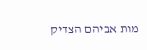מות אביהם הצדיק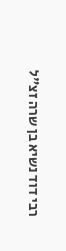רבי דוד נשיא בן שרה זצ"ל